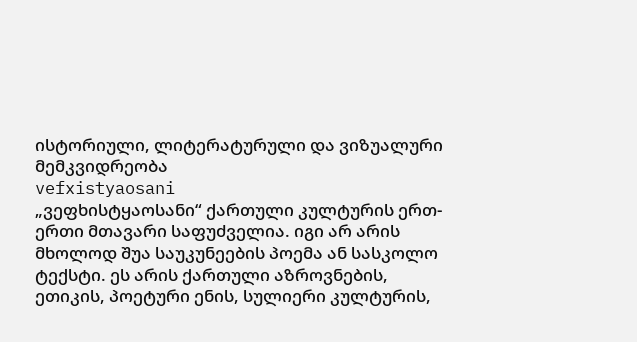ისტორიული, ლიტერატურული და ვიზუალური მემკვიდრეობა
vefxistyaosani
„ვეფხისტყაოსანი“ ქართული კულტურის ერთ-ერთი მთავარი საფუძველია. იგი არ არის მხოლოდ შუა საუკუნეების პოემა ან სასკოლო ტექსტი. ეს არის ქართული აზროვნების, ეთიკის, პოეტური ენის, სულიერი კულტურის,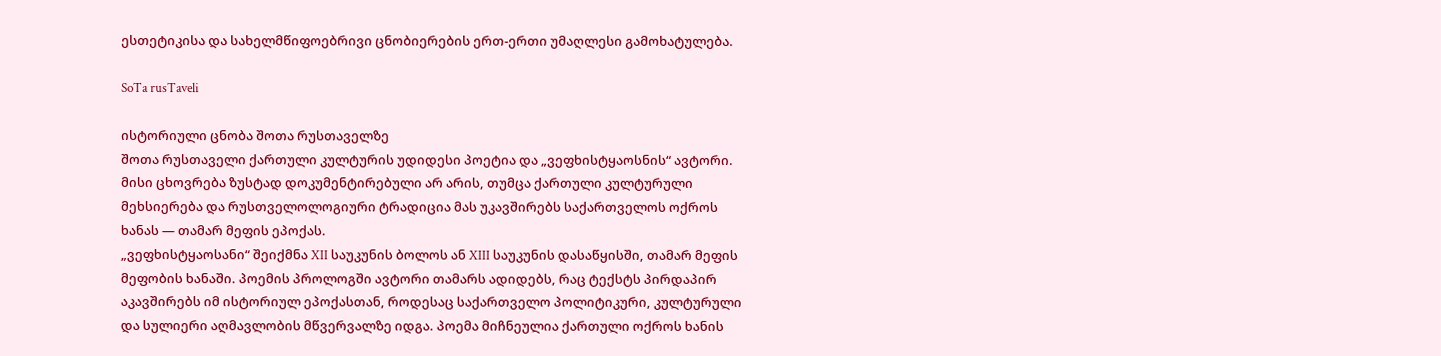ესთეტიკისა და სახელმწიფოებრივი ცნობიერების ერთ-ერთი უმაღლესი გამოხატულება.

SoTa rusTaveli

ისტორიული ცნობა შოთა რუსთაველზე
შოთა რუსთაველი ქართული კულტურის უდიდესი პოეტია და „ვეფხისტყაოსნის“ ავტორი. მისი ცხოვრება ზუსტად დოკუმენტირებული არ არის, თუმცა ქართული კულტურული მეხსიერება და რუსთველოლოგიური ტრადიცია მას უკავშირებს საქართველოს ოქროს ხანას — თამარ მეფის ეპოქას.
„ვეფხისტყაოსანი“ შეიქმნა XII საუკუნის ბოლოს ან XIII საუკუნის დასაწყისში, თამარ მეფის მეფობის ხანაში. პოემის პროლოგში ავტორი თამარს ადიდებს, რაც ტექსტს პირდაპირ აკავშირებს იმ ისტორიულ ეპოქასთან, როდესაც საქართველო პოლიტიკური, კულტურული და სულიერი აღმავლობის მწვერვალზე იდგა. პოემა მიჩნეულია ქართული ოქროს ხანის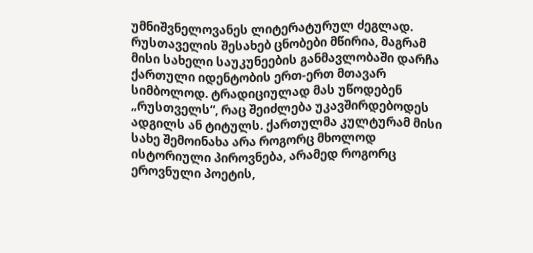უმნიშვნელოვანეს ლიტერატურულ ძეგლად.
რუსთაველის შესახებ ცნობები მწირია, მაგრამ მისი სახელი საუკუნეების განმავლობაში დარჩა ქართული იდენტობის ერთ-ერთ მთავარ სიმბოლოდ. ტრადიციულად მას უწოდებენ „რუსთველს“, რაც შეიძლება უკავშირდებოდეს ადგილს ან ტიტულს. ქართულმა კულტურამ მისი სახე შემოინახა არა როგორც მხოლოდ ისტორიული პიროვნება, არამედ როგორც ეროვნული პოეტის,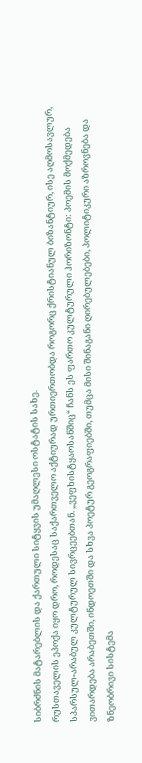სიბრძნის მატარებლის და ქართული სიტყვის უმაღლესი ოსტატის სახე.
რუსთაველის ეპოქა იყო დრო, როდესაც საქართველო აქტიურად ურთიერთობდა როგორც ქრისტიანულ ბიზანტიურ, ისე აღმოსავლურ, სპარსულ-არაბულ კულტურულ სივრცეებთან. „ვეფხისტყაოსანშიც“ ჩანს ეს ფართო კულტურული ჰორიზონტი: პოემის მოქმედება ვითარდება არაბეთში, ინდოეთში და სხვა პოეტურ გეოგრაფიებში, თუმცა მისი შინაგანი ღირებულებები, პოლიტიკური აზროვნება და ზნეობრივი სისტემა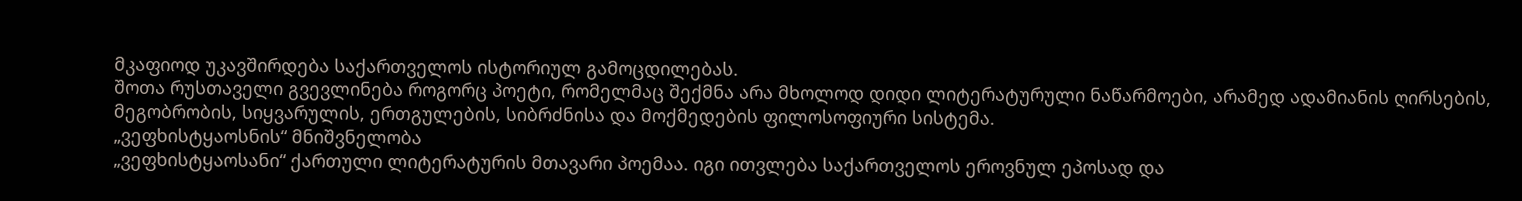მკაფიოდ უკავშირდება საქართველოს ისტორიულ გამოცდილებას.
შოთა რუსთაველი გვევლინება როგორც პოეტი, რომელმაც შექმნა არა მხოლოდ დიდი ლიტერატურული ნაწარმოები, არამედ ადამიანის ღირსების, მეგობრობის, სიყვარულის, ერთგულების, სიბრძნისა და მოქმედების ფილოსოფიური სისტემა.
„ვეფხისტყაოსნის“ მნიშვნელობა
„ვეფხისტყაოსანი“ ქართული ლიტერატურის მთავარი პოემაა. იგი ითვლება საქართველოს ეროვნულ ეპოსად და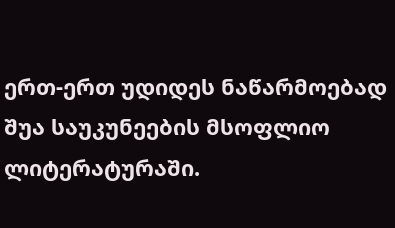ერთ-ერთ უდიდეს ნაწარმოებად შუა საუკუნეების მსოფლიო ლიტერატურაში.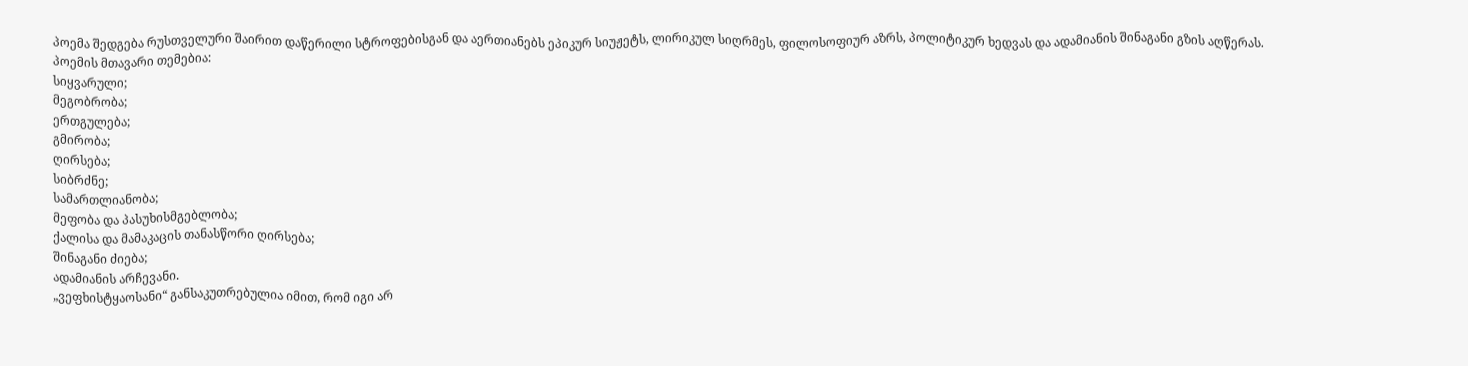პოემა შედგება რუსთველური შაირით დაწერილი სტროფებისგან და აერთიანებს ეპიკურ სიუჟეტს, ლირიკულ სიღრმეს, ფილოსოფიურ აზრს, პოლიტიკურ ხედვას და ადამიანის შინაგანი გზის აღწერას.
პოემის მთავარი თემებია:
სიყვარული;
მეგობრობა;
ერთგულება;
გმირობა;
ღირსება;
სიბრძნე;
სამართლიანობა;
მეფობა და პასუხისმგებლობა;
ქალისა და მამაკაცის თანასწორი ღირსება;
შინაგანი ძიება;
ადამიანის არჩევანი.
„ვეფხისტყაოსანი“ განსაკუთრებულია იმით, რომ იგი არ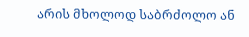არის მხოლოდ საბრძოლო ან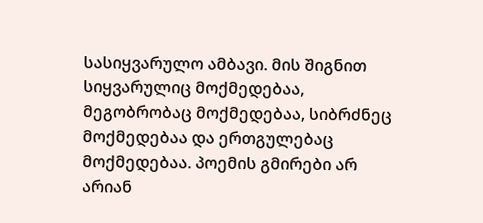სასიყვარულო ამბავი. მის შიგნით სიყვარულიც მოქმედებაა, მეგობრობაც მოქმედებაა, სიბრძნეც მოქმედებაა და ერთგულებაც მოქმედებაა. პოემის გმირები არ არიან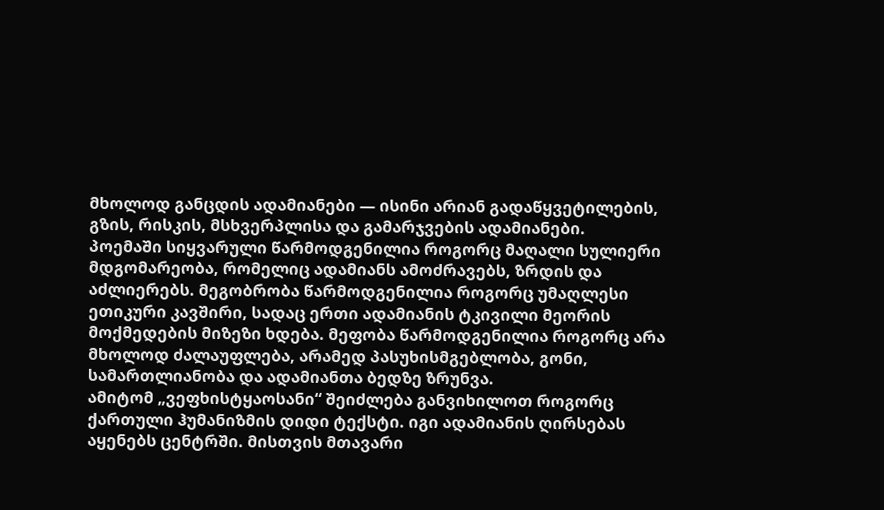მხოლოდ განცდის ადამიანები — ისინი არიან გადაწყვეტილების, გზის, რისკის, მსხვერპლისა და გამარჯვების ადამიანები.
პოემაში სიყვარული წარმოდგენილია როგორც მაღალი სულიერი მდგომარეობა, რომელიც ადამიანს ამოძრავებს, ზრდის და აძლიერებს. მეგობრობა წარმოდგენილია როგორც უმაღლესი ეთიკური კავშირი, სადაც ერთი ადამიანის ტკივილი მეორის მოქმედების მიზეზი ხდება. მეფობა წარმოდგენილია როგორც არა მხოლოდ ძალაუფლება, არამედ პასუხისმგებლობა, გონი, სამართლიანობა და ადამიანთა ბედზე ზრუნვა.
ამიტომ „ვეფხისტყაოსანი“ შეიძლება განვიხილოთ როგორც ქართული ჰუმანიზმის დიდი ტექსტი. იგი ადამიანის ღირსებას აყენებს ცენტრში. მისთვის მთავარი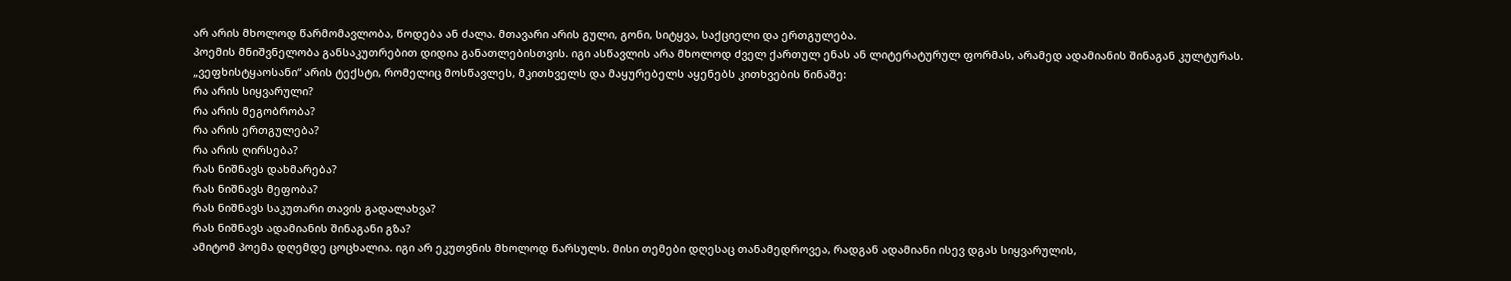არ არის მხოლოდ წარმომავლობა, წოდება ან ძალა. მთავარი არის გული, გონი, სიტყვა, საქციელი და ერთგულება.
პოემის მნიშვნელობა განსაკუთრებით დიდია განათლებისთვის. იგი ასწავლის არა მხოლოდ ძველ ქართულ ენას ან ლიტერატურულ ფორმას, არამედ ადამიანის შინაგან კულტურას. „ვეფხისტყაოსანი“ არის ტექსტი, რომელიც მოსწავლეს, მკითხველს და მაყურებელს აყენებს კითხვების წინაშე:
რა არის სიყვარული?
რა არის მეგობრობა?
რა არის ერთგულება?
რა არის ღირსება?
რას ნიშნავს დახმარება?
რას ნიშნავს მეფობა?
რას ნიშნავს საკუთარი თავის გადალახვა?
რას ნიშნავს ადამიანის შინაგანი გზა?
ამიტომ პოემა დღემდე ცოცხალია. იგი არ ეკუთვნის მხოლოდ წარსულს. მისი თემები დღესაც თანამედროვეა, რადგან ადამიანი ისევ დგას სიყვარულის,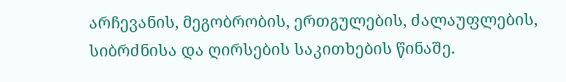არჩევანის, მეგობრობის, ერთგულების, ძალაუფლების, სიბრძნისა და ღირსების საკითხების წინაშე.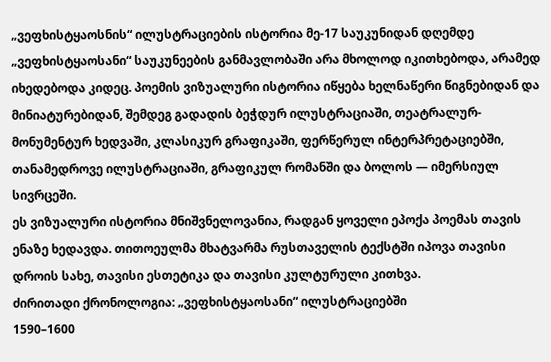„ვეფხისტყაოსნის“ ილუსტრაციების ისტორია მე-17 საუკუნიდან დღემდე
„ვეფხისტყაოსანი“ საუკუნეების განმავლობაში არა მხოლოდ იკითხებოდა, არამედ იხედებოდა კიდეც. პოემის ვიზუალური ისტორია იწყება ხელნაწერი წიგნებიდან და მინიატურებიდან, შემდეგ გადადის ბეჭდურ ილუსტრაციაში, თეატრალურ-მონუმენტურ ხედვაში, კლასიკურ გრაფიკაში, ფერწერულ ინტერპრეტაციებში, თანამედროვე ილუსტრაციაში, გრაფიკულ რომანში და ბოლოს — იმერსიულ სივრცეში.
ეს ვიზუალური ისტორია მნიშვნელოვანია, რადგან ყოველი ეპოქა პოემას თავის ენაზე ხედავდა. თითოეულმა მხატვარმა რუსთაველის ტექსტში იპოვა თავისი დროის სახე, თავისი ესთეტიკა და თავისი კულტურული კითხვა.
ძირითადი ქრონოლოგია: „ვეფხისტყაოსანი“ ილუსტრაციებში
1590–1600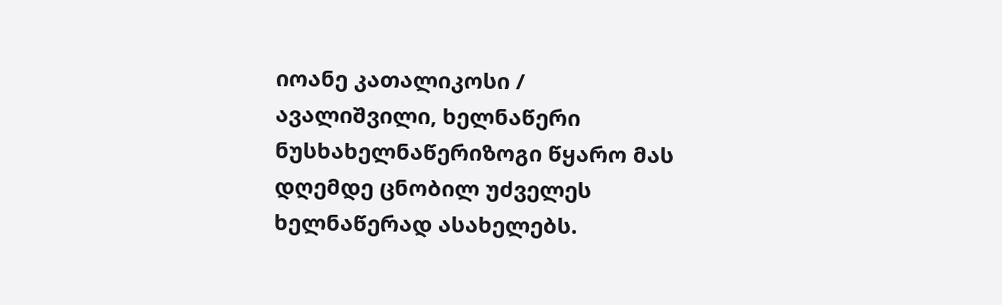იოანე კათალიკოსი / ავალიშვილი, ხელნაწერი ნუსხახელნაწერიზოგი წყარო მას დღემდე ცნობილ უძველეს ხელნაწერად ასახელებს.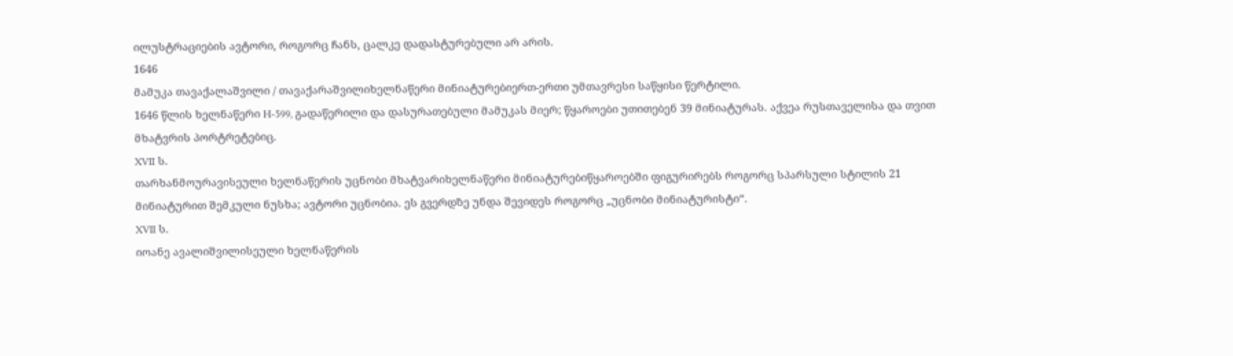ილუსტრაციების ავტორი, როგორც ჩანს, ცალკე დადასტურებული არ არის.
1646
მამუკა თავაქალაშვილი / თავაქარაშვილიხელნაწერი მინიატურებიერთ-ერთი უმთავრესი საწყისი წერტილი.
1646 წლის ხელნაწერი H-599, გადაწერილი და დასურათებული მამუკას მიერ; წყაროები უთითებენ 39 მინიატურას. აქვეა რუსთაველისა და თვით მხატვრის პორტრეტებიც.
XVII ს.
თარხანმოურავისეული ხელნაწერის უცნობი მხატვარიხელნაწერი მინიატურებიწყაროებში ფიგურირებს როგორც სპარსული სტილის 21 მინიატურით შემკული ნუსხა; ავტორი უცნობია. ეს გვერდზე უნდა შევიდეს როგორც „უცნობი მინიატურისტი“.
XVII ს.
იოანე ავალიშვილისეული ხელნაწერის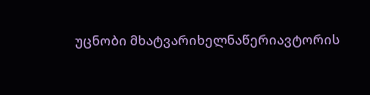უცნობი მხატვარიხელნაწერიავტორის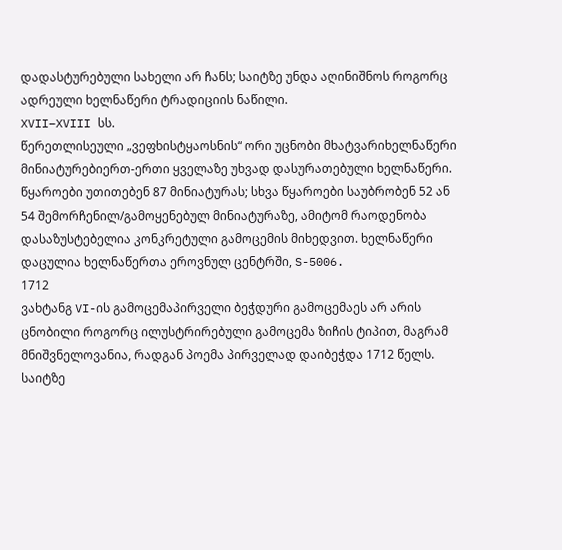დადასტურებული სახელი არ ჩანს; საიტზე უნდა აღინიშნოს როგორც ადრეული ხელნაწერი ტრადიციის ნაწილი.
XVII–XVIII სს.
წერეთლისეული „ვეფხისტყაოსნის“ ორი უცნობი მხატვარიხელნაწერი მინიატურებიერთ-ერთი ყველაზე უხვად დასურათებული ხელნაწერი. წყაროები უთითებენ 87 მინიატურას; სხვა წყაროები საუბრობენ 52 ან 54 შემორჩენილ/გამოყენებულ მინიატურაზე, ამიტომ რაოდენობა დასაზუსტებელია კონკრეტული გამოცემის მიხედვით. ხელნაწერი დაცულია ხელნაწერთა ეროვნულ ცენტრში, S-5006.
1712
ვახტანგ VI-ის გამოცემაპირველი ბეჭდური გამოცემაეს არ არის ცნობილი როგორც ილუსტრირებული გამოცემა ზიჩის ტიპით, მაგრამ მნიშვნელოვანია, რადგან პოემა პირველად დაიბეჭდა 1712 წელს. საიტზე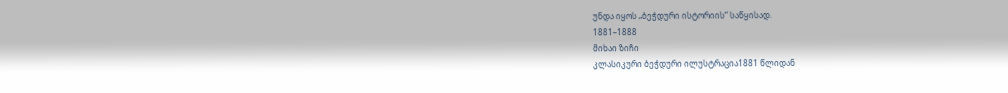უნდა იყოს „ბეჭდური ისტორიის“ საწყისად.
1881–1888
მიხაი ზიჩი
კლასიკური ბეჭდური ილუსტრაცია1881 წლიდან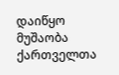დაიწყო მუშაობა ქართველთა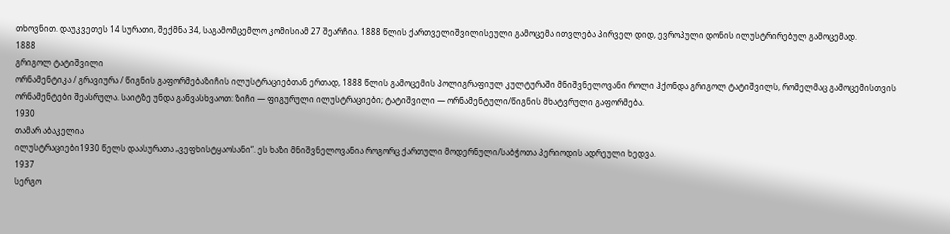თხოვნით. დაუკვეთეს 14 სურათი, შექმნა 34, საგამომცემლო კომისიამ 27 შეარჩია. 1888 წლის ქართველიშვილისეული გამოცემა ითვლება პირველ დიდ, ევროპული დონის ილუსტრირებულ გამოცემად.
1888
გრიგოლ ტატიშვილი
ორნამენტიკა / გრავიურა / წიგნის გაფორმებაზიჩის ილუსტრაციებთან ერთად, 1888 წლის გამოცემის პოლიგრაფიულ კულტურაში მნიშვნელოვანი როლი ჰქონდა გრიგოლ ტატიშვილს, რომელმაც გამოცემისთვის ორნამენტები შეასრულა. საიტზე უნდა განვასხვაოთ: ზიჩი — ფიგურული ილუსტრაციები; ტატიშვილი — ორნამენტული/წიგნის მხატვრული გაფორმება.
1930
თამარ აბაკელია
ილუსტრაციები1930 წელს დაასურათა „ვეფხისტყაოსანი“. ეს ხაზი მნიშვნელოვანია როგორც ქართული მოდერნული/საბჭოთა პერიოდის ადრეული ხედვა.
1937
სერგო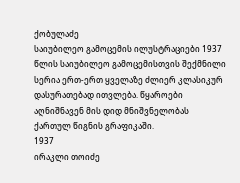ქობულაძე
საიუბილეო გამოცემის ილუსტრაციები 1937 წლის საიუბილეო გამოცემისთვის შექმნილი სერია ერთ-ერთ ყველაზე ძლიერ კლასიკურ დასურათებად ითვლება. წყაროები აღნიშნავენ მის დიდ მნიშვნელობას ქართულ წიგნის გრაფიკაში.
1937
ირაკლი თოიძე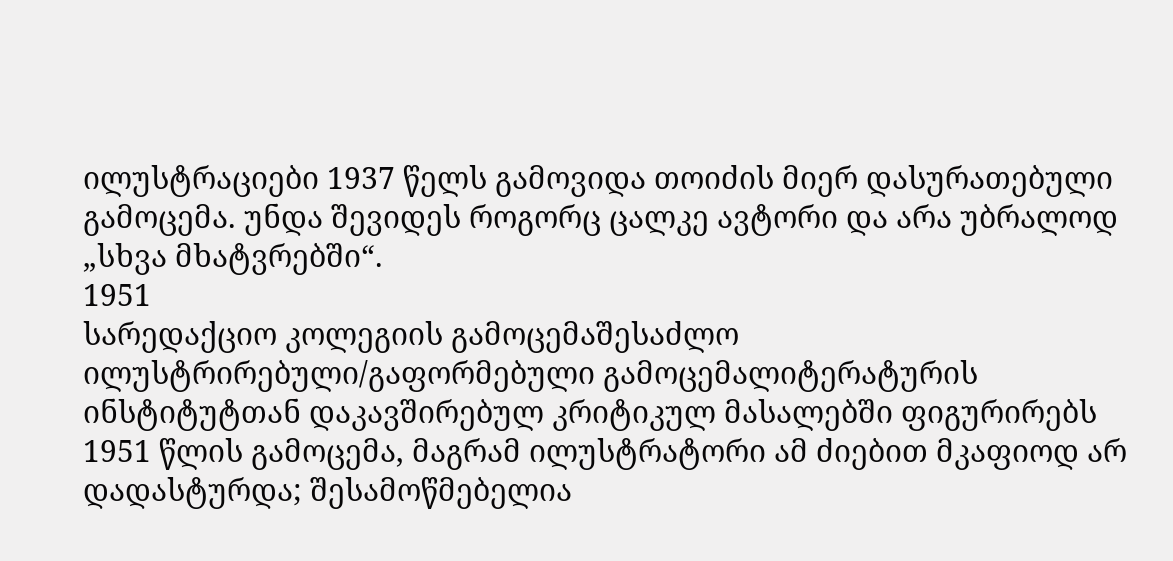ილუსტრაციები 1937 წელს გამოვიდა თოიძის მიერ დასურათებული გამოცემა. უნდა შევიდეს როგორც ცალკე ავტორი და არა უბრალოდ „სხვა მხატვრებში“.
1951
სარედაქციო კოლეგიის გამოცემაშესაძლო ილუსტრირებული/გაფორმებული გამოცემალიტერატურის ინსტიტუტთან დაკავშირებულ კრიტიკულ მასალებში ფიგურირებს 1951 წლის გამოცემა, მაგრამ ილუსტრატორი ამ ძიებით მკაფიოდ არ დადასტურდა; შესამოწმებელია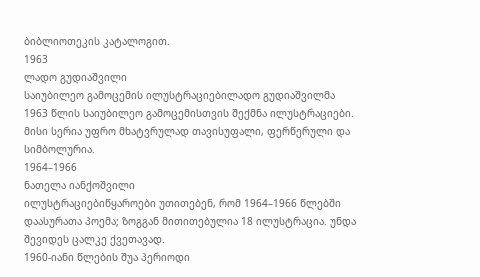ბიბლიოთეკის კატალოგით.
1963
ლადო გუდიაშვილი
საიუბილეო გამოცემის ილუსტრაციებილადო გუდიაშვილმა 1963 წლის საიუბილეო გამოცემისთვის შექმნა ილუსტრაციები. მისი სერია უფრო მხატვრულად თავისუფალი, ფერწერული და სიმბოლურია.
1964–1966
ნათელა იანქოშვილი
ილუსტრაციებიწყაროები უთითებენ, რომ 1964–1966 წლებში დაასურათა პოემა; ზოგგან მითითებულია 18 ილუსტრაცია. უნდა შევიდეს ცალკე ქვეთავად.
1960-იანი წლების შუა პერიოდი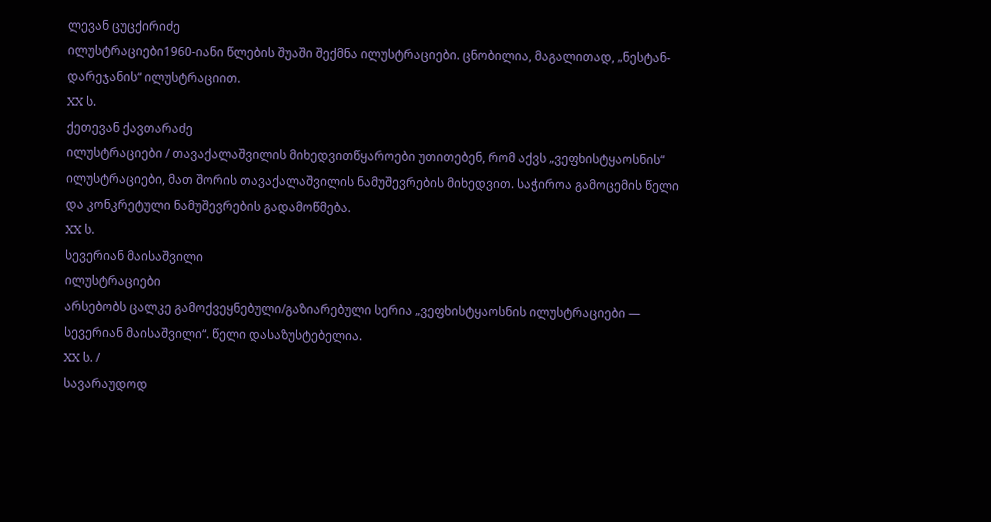ლევან ცუცქირიძე
ილუსტრაციები1960-იანი წლების შუაში შექმნა ილუსტრაციები. ცნობილია, მაგალითად, „ნესტან-დარეჯანის“ ილუსტრაციით.
XX ს.
ქეთევან ქავთარაძე
ილუსტრაციები / თავაქალაშვილის მიხედვითწყაროები უთითებენ, რომ აქვს „ვეფხისტყაოსნის“ ილუსტრაციები, მათ შორის თავაქალაშვილის ნამუშევრების მიხედვით. საჭიროა გამოცემის წელი და კონკრეტული ნამუშევრების გადამოწმება.
XX ს.
სევერიან მაისაშვილი
ილუსტრაციები
არსებობს ცალკე გამოქვეყნებული/გაზიარებული სერია „ვეფხისტყაოსნის ილუსტრაციები — სევერიან მაისაშვილი“. წელი დასაზუსტებელია.
XX ს. /
სავარაუდოდ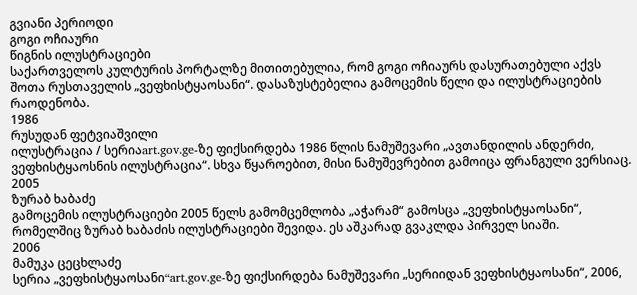გვიანი პერიოდი
გოგი ოჩიაური
წიგნის ილუსტრაციები
საქართველოს კულტურის პორტალზე მითითებულია, რომ გოგი ოჩიაურს დასურათებული აქვს შოთა რუსთაველის „ვეფხისტყაოსანი“. დასაზუსტებელია გამოცემის წელი და ილუსტრაციების რაოდენობა.
1986
რუსუდან ფეტვიაშვილი
ილუსტრაცია / სერიაart.gov.ge-ზე ფიქსირდება 1986 წლის ნამუშევარი „ავთანდილის ანდერძი, ვეფხისტყაოსნის ილუსტრაცია“. სხვა წყაროებით, მისი ნამუშევრებით გამოიცა ფრანგული ვერსიაც.
2005
ზურაბ ხაბაძე
გამოცემის ილუსტრაციები 2005 წელს გამომცემლობა „აჭარამ“ გამოსცა „ვეფხისტყაოსანი“, რომელშიც ზურაბ ხაბაძის ილუსტრაციები შევიდა. ეს აშკარად გვაკლდა პირველ სიაში.
2006
მამუკა ცეცხლაძე
სერია „ვეფხისტყაოსანი“art.gov.ge-ზე ფიქსირდება ნამუშევარი „სერიიდან ვეფხისტყაოსანი“, 2006,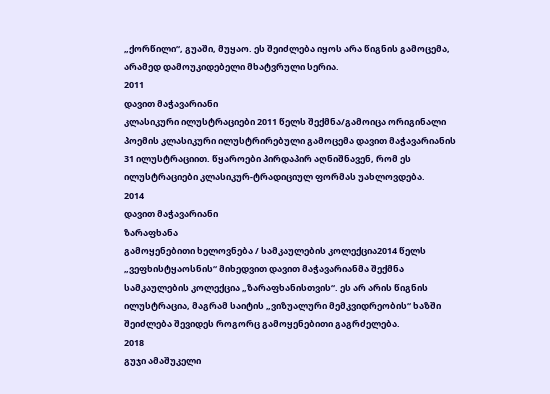„ქორწილი“, გუაში, მუყაო. ეს შეიძლება იყოს არა წიგნის გამოცემა, არამედ დამოუკიდებელი მხატვრული სერია.
2011
დავით მაჭავარიანი
კლასიკური ილუსტრაციები 2011 წელს შექმნა/გამოიცა ორიგინალი პოემის კლასიკური ილუსტრირებული გამოცემა დავით მაჭავარიანის 31 ილუსტრაციით. წყაროები პირდაპირ აღნიშნავენ, რომ ეს ილუსტრაციები კლასიკურ-ტრადიციულ ფორმას უახლოვდება.
2014
დავით მაჭავარიანი
ზარაფხანა
გამოყენებითი ხელოვნება / სამკაულების კოლექცია2014 წელს „ვეფხისტყაოსნის“ მიხედვით დავით მაჭავარიანმა შექმნა სამკაულების კოლექცია „ზარაფხანისთვის“. ეს არ არის წიგნის ილუსტრაცია, მაგრამ საიტის „ვიზუალური მემკვიდრეობის“ ხაზში შეიძლება შევიდეს როგორც გამოყენებითი გაგრძელება.
2018
გუჯი ამაშუკელი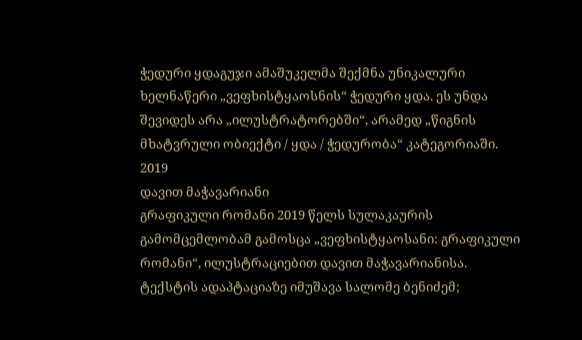ჭედური ყდაგუჯი ამაშუკელმა შექმნა უნიკალური ხელნაწერი „ვეფხისტყაოსნის“ ჭედური ყდა. ეს უნდა შევიდეს არა „ილუსტრატორებში“, არამედ „წიგნის მხატვრული ობიექტი / ყდა / ჭედურობა“ კატეგორიაში.
2019
დავით მაჭავარიანი
გრაფიკული რომანი 2019 წელს სულაკაურის გამომცემლობამ გამოსცა „ვეფხისტყაოსანი: გრაფიკული რომანი“, ილუსტრაციებით დავით მაჭავარიანისა. ტექსტის ადაპტაციაზე იმუშავა სალომე ბენიძემ;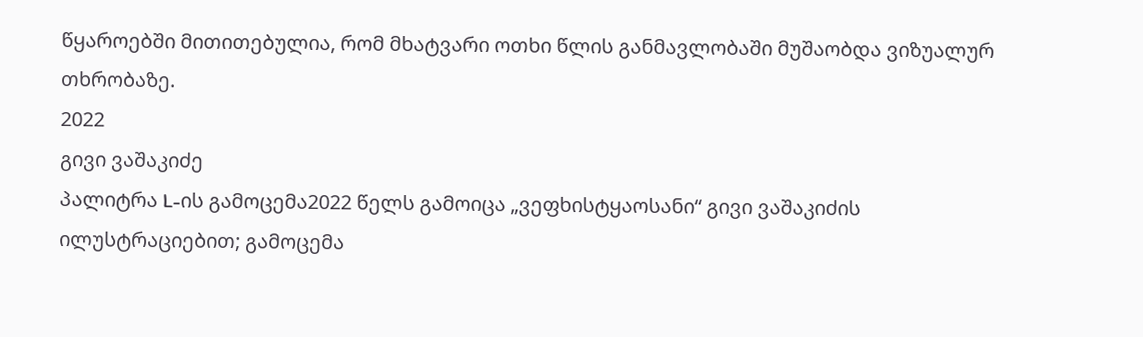წყაროებში მითითებულია, რომ მხატვარი ოთხი წლის განმავლობაში მუშაობდა ვიზუალურ თხრობაზე.
2022
გივი ვაშაკიძე
პალიტრა L-ის გამოცემა2022 წელს გამოიცა „ვეფხისტყაოსანი“ გივი ვაშაკიძის ილუსტრაციებით; გამოცემა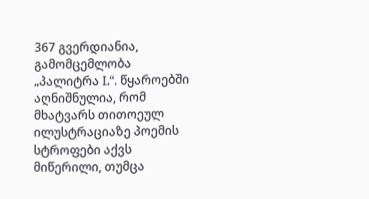367 გვერდიანია, გამომცემლობა „პალიტრა L“. წყაროებში აღნიშნულია, რომ მხატვარს თითოეულ ილუსტრაციაზე პოემის სტროფები აქვს მიწერილი, თუმცა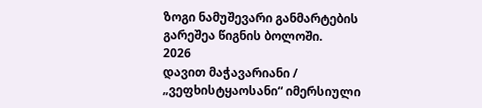ზოგი ნამუშევარი განმარტების გარეშეა წიგნის ბოლოში.
2026
დავით მაჭავარიანი / „ვეფხისტყაოსანი“ იმერსიული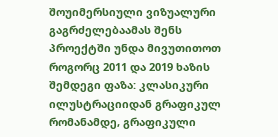შოუიმერსიული ვიზუალური გაგრძელებაამას შენს პროექტში უნდა მივუთითოთ როგორც 2011 და 2019 ხაზის შემდეგი ფაზა: კლასიკური ილუსტრაციიდან გრაფიკულ რომანამდე, გრაფიკული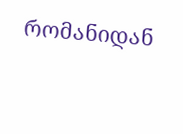რომანიდან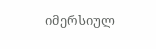იმერსიულ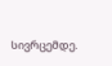სივრცემდე.